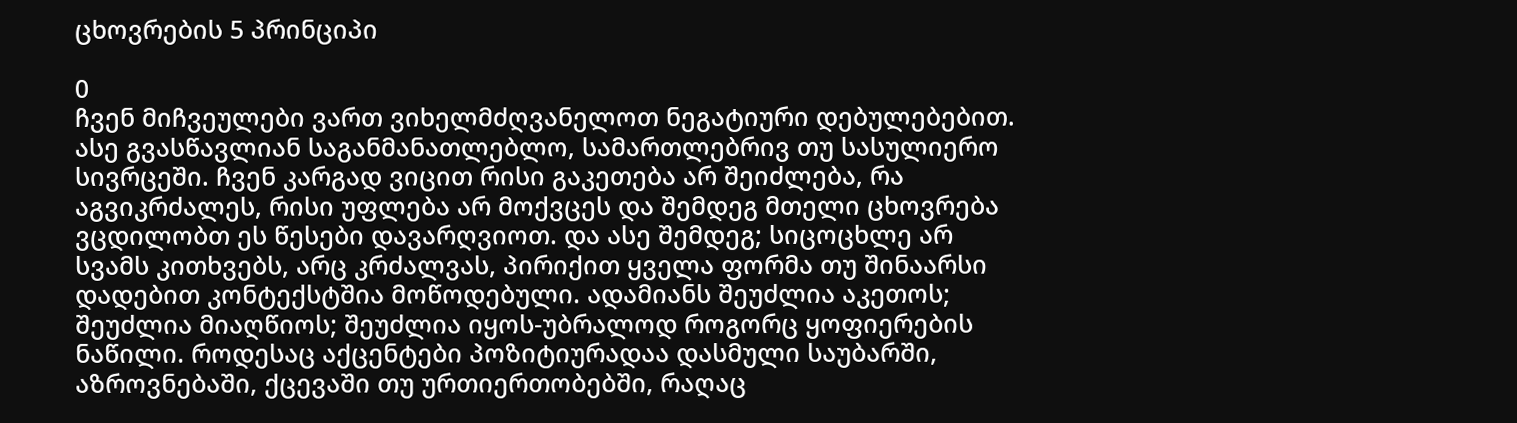ცხოვრების 5 პრინციპი

0
ჩვენ მიჩვეულები ვართ ვიხელმძღვანელოთ ნეგატიური დებულებებით. ასე გვასწავლიან საგანმანათლებლო, სამართლებრივ თუ სასულიერო სივრცეში. ჩვენ კარგად ვიცით რისი გაკეთება არ შეიძლება, რა აგვიკრძალეს, რისი უფლება არ მოქვცეს და შემდეგ მთელი ცხოვრება ვცდილობთ ეს წესები დავარღვიოთ. და ასე შემდეგ; სიცოცხლე არ სვამს კითხვებს, არც კრძალვას, პირიქით ყველა ფორმა თუ შინაარსი დადებით კონტექსტშია მოწოდებული. ადამიანს შეუძლია აკეთოს; შეუძლია მიაღწიოს; შეუძლია იყოს-უბრალოდ როგორც ყოფიერების ნაწილი. როდესაც აქცენტები პოზიტიურადაა დასმული საუბარში, აზროვნებაში, ქცევაში თუ ურთიერთობებში, რაღაც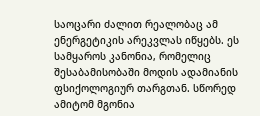საოცარი ძალით რეალობაც ამ ენერგეტიკის არეკვლას იწყებს. ეს სამყაროს კანონია, რომელიც შესაბამისობაში მოდის ადამიანის ფსიქოლოგიურ თარგთან. სწორედ ამიტომ მგონია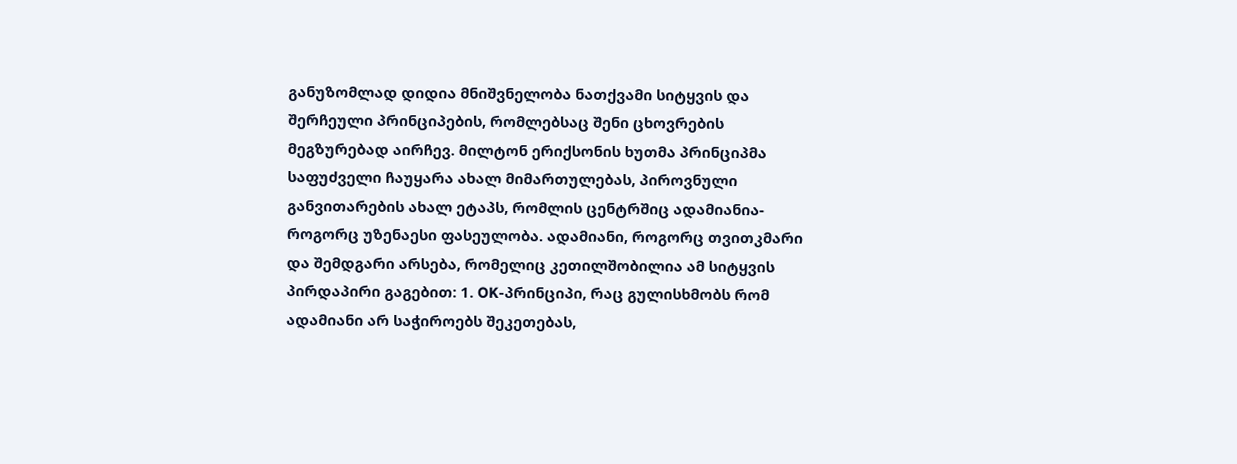განუზომლად დიდია მნიშვნელობა ნათქვამი სიტყვის და შერჩეული პრინციპების, რომლებსაც შენი ცხოვრების მეგზურებად აირჩევ. მილტონ ერიქსონის ხუთმა პრინციპმა საფუძველი ჩაუყარა ახალ მიმართულებას, პიროვნული განვითარების ახალ ეტაპს, რომლის ცენტრშიც ადამიანია-როგორც უზენაესი ფასეულობა. ადამიანი, როგორც თვითკმარი და შემდგარი არსება, რომელიც კეთილშობილია ამ სიტყვის პირდაპირი გაგებით: 1. OK-პრინციპი, რაც გულისხმობს რომ ადამიანი არ საჭიროებს შეკეთებას,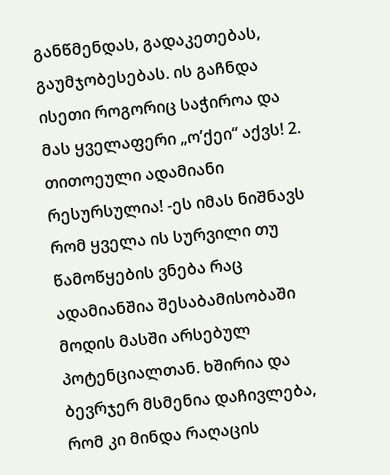განწმენდას, გადაკეთებას, გაუმჯობესებას. ის გაჩნდა ისეთი როგორიც საჭიროა და მას ყველაფერი „ო’ქეი“ აქვს! 2. თითოეული ადამიანი რესურსულია! -ეს იმას ნიშნავს რომ ყველა ის სურვილი თუ წამოწყების ვნება რაც ადამიანშია შესაბამისობაში მოდის მასში არსებულ პოტენციალთან. ხშირია და ბევრჯერ მსმენია დაჩივლება, რომ კი მინდა რაღაცის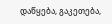დაწყება, გაკეთება,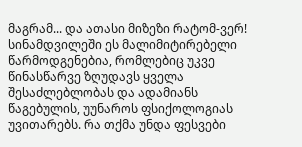მაგრამ... და ათასი მიზეზი რატომ-ვერ! სინამდვილეში ეს მალიმიტირებელი წარმოდგენებია, რომლებიც უკვე წინასწარვე ზღუდავს ყველა შესაძლებლობას და ადამიანს წაგებულის, უუნაროს ფსიქოლოგიას უვითარებს. რა თქმა უნდა ფესვები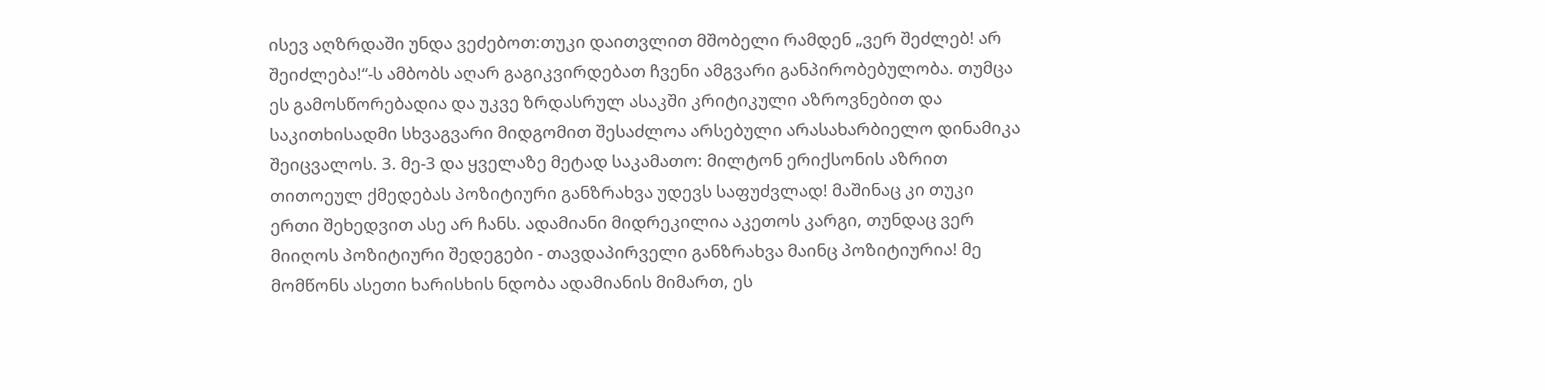ისევ აღზრდაში უნდა ვეძებოთ:თუკი დაითვლით მშობელი რამდენ „ვერ შეძლებ! არ შეიძლება!“-ს ამბობს აღარ გაგიკვირდებათ ჩვენი ამგვარი განპირობებულობა. თუმცა ეს გამოსწორებადია და უკვე ზრდასრულ ასაკში კრიტიკული აზროვნებით და საკითხისადმი სხვაგვარი მიდგომით შესაძლოა არსებული არასახარბიელო დინამიკა შეიცვალოს. 3. მე-3 და ყველაზე მეტად საკამათო: მილტონ ერიქსონის აზრით თითოეულ ქმედებას პოზიტიური განზრახვა უდევს საფუძვლად! მაშინაც კი თუკი ერთი შეხედვით ასე არ ჩანს. ადამიანი მიდრეკილია აკეთოს კარგი, თუნდაც ვერ მიიღოს პოზიტიური შედეგები - თავდაპირველი განზრახვა მაინც პოზიტიურია! მე მომწონს ასეთი ხარისხის ნდობა ადამიანის მიმართ, ეს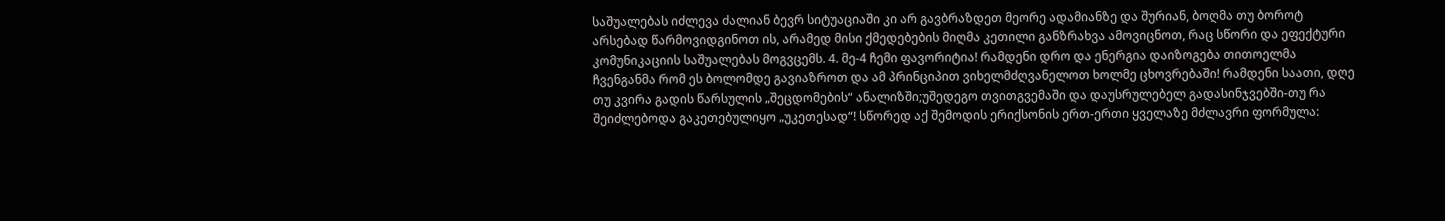საშუალებას იძლევა ძალიან ბევრ სიტუაციაში კი არ გავბრაზდეთ მეორე ადამიანზე და შურიან, ბოღმა თუ ბოროტ არსებად წარმოვიდგინოთ ის, არამედ მისი ქმედებების მიღმა კეთილი განზრახვა ამოვიცნოთ, რაც სწორი და ეფექტური კომუნიკაციის საშუალებას მოგვცემს. 4. მე-4 ჩემი ფავორიტია! რამდენი დრო და ენერგია დაიზოგება თითოელმა ჩვენგანმა რომ ეს ბოლომდე გავიაზროთ და ამ პრინციპით ვიხელმძღვანელოთ ხოლმე ცხოვრებაში! რამდენი საათი, დღე თუ კვირა გადის წარსულის „შეცდომების“ ანალიზში;უშედეგო თვითგვემაში და დაუსრულებელ გადასინჯვებში-თუ რა შეიძლებოდა გაკეთებულიყო „უკეთესად“! სწორედ აქ შემოდის ერიქსონის ერთ-ერთი ყველაზე მძლავრი ფორმულა: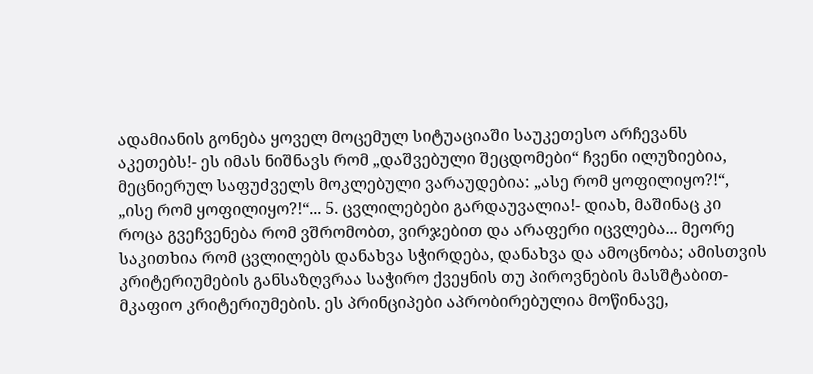ადამიანის გონება ყოველ მოცემულ სიტუაციაში საუკეთესო არჩევანს აკეთებს!- ეს იმას ნიშნავს რომ „დაშვებული შეცდომები“ ჩვენი ილუზიებია, მეცნიერულ საფუძველს მოკლებული ვარაუდებია: „ასე რომ ყოფილიყო?!“, „ისე რომ ყოფილიყო?!“... 5. ცვლილებები გარდაუვალია!- დიახ, მაშინაც კი როცა გვეჩვენება რომ ვშრომობთ, ვირჯებით და არაფერი იცვლება... მეორე საკითხია რომ ცვლილებს დანახვა სჭირდება, დანახვა და ამოცნობა; ამისთვის კრიტერიუმების განსაზღვრაა საჭირო ქვეყნის თუ პიროვნების მასშტაბით-მკაფიო კრიტერიუმების. ეს პრინციპები აპრობირებულია მოწინავე,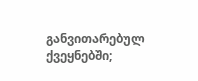განვითარებულ ქვეყნებში;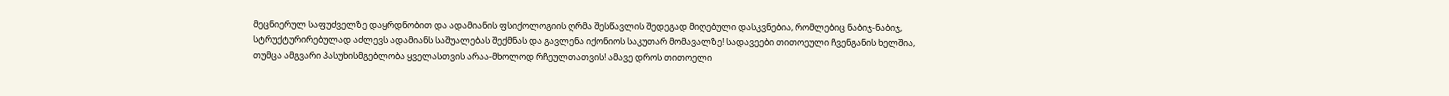მეცნიერულ საფუძველზე დაყრდნობით და ადამიანის ფსიქოლოგიის ღრმა შესწავლის შედეგად მიღებული დასკვნებია, რომლებიც ნაბიჯ-ნაბიჯ, სტრუქტურირებულად აძლევს ადამიანს საშუალებას შექმნას და გავლენა იქონიოს საკუთარ მომავალზე! სადავეები თითოეული ჩვენგანის ხელშია, თუმცა ამგვარი პასუხისმგებლობა ყველასთვის არაა-მხოლოდ რჩეულთათვის! ამავე დროს თითოელი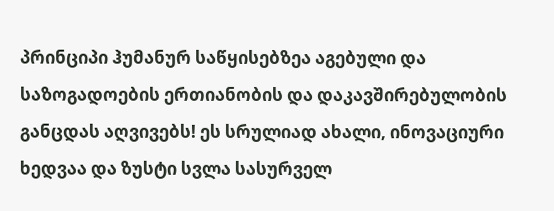პრინციპი ჰუმანურ საწყისებზეა აგებული და საზოგადოების ერთიანობის და დაკავშირებულობის განცდას აღვივებს! ეს სრულიად ახალი, ინოვაციური ხედვაა და ზუსტი სვლა სასურველ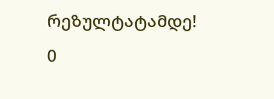რეზულტატამდე!
0